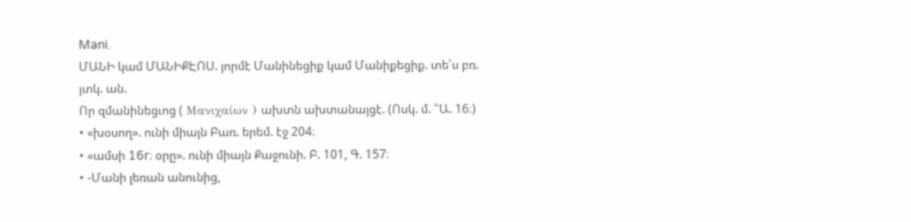Mani.
ՄԱՆԻ կամ ՄԱՆԻՔԷՈՍ. յորմէ Մանինեցիք կամ Մանիքեցիք. տե՛ս բռ. յտկ. ան.
Որ զմանինեցւոց ( Μανιχαίων ) ախտն ախտանայցէ. (Ոսկ. մ. ՟Ա. 16։)
• «խօսող». ունի միայն Բառ. երեմ. էջ 204։
• «ամսի 16r։ օրը». ունի միայն Քաջունի. Բ. 101, Գ. 157։
• -Մանի լեռան անունից,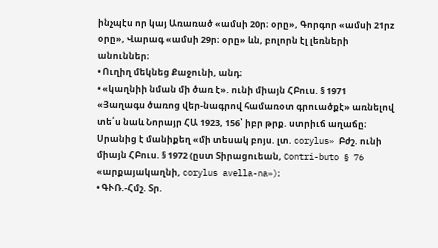ինչպէս որ կայ Առառած «ամսի 20ր։ օրը», Գորգոր «ամսի 21րz օրը», Վարագ «ամսի 29ր։ օրը» ևն, բոլորն էլ լեռների անուններ։
• Ուղիղ մեկնեց Քաջունի, անդ։
• «կաղնիի նման մի ծառ է». ունի միայն ՀԲուս. § 1971 «Յաղագս ծառոց վեր-նագրով համառօտ գրուածքէ» առնելով տե՛ս նաև Նորայր ՀԱ 1923, 156՝ իբր թրք. ստրիւճ աղաճը։ Սրանից է մանիքեղ «մի տեսակ բոյս. լտ. corylus» Բժշ. ունի միայն ՀԲուս. § 1972 (ըստ Տիրացուեան, Contri-buto § 76 «արքայակաղնի, corylus avella-na»)։
• ԳՒՌ.-Հմշ. Տր.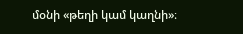մօնի «թեղի կամ կաղնի»։